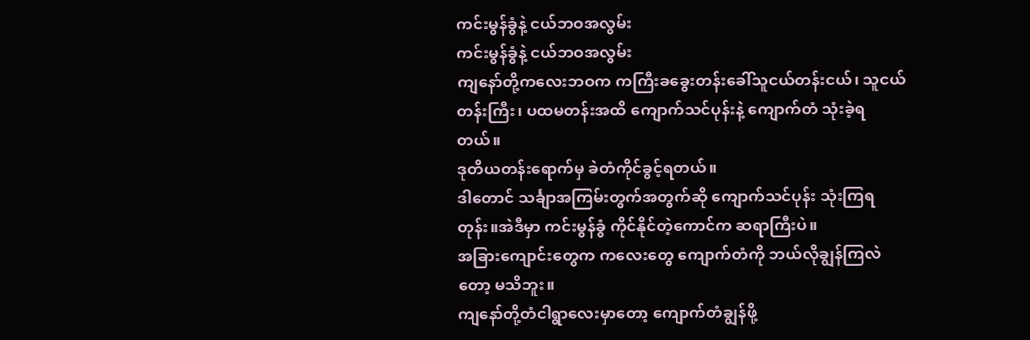ကင်းမွန်ခွံနဲ့ ငယ်ဘဝအလွမ်း
ကင်းမွန်ခွံနဲ့ ငယ်ဘဝအလွမ်း
ကျနော်တို့ကလေးဘဝက ကကြီးခခွေးတန်းခေါ်သူငယ်တန်းငယ်၊ သူငယ်တန်းကြီး၊ ပထမတန်းအထိ ကျောက်သင်ပုန်းနဲ့ ကျောက်တံ သုံးခဲ့ရတယ်။
ဒုတိယတန်းရောက်မှ ခဲတံကိုင်ခွင့်ရတယ်။
ဒါတောင် သင်္ချာအကြမ်းတွက်အတွက်ဆို ကျောက်သင်ပုန်း သုံးကြရတုန်း။အဲဒီမှာ ကင်းမွန်ခွံ ကိုင်နိုင်တဲ့ကောင်က ဆရာကြီးပဲ။
အခြားကျောင်းတွေက ကလေးတွေ ကျောက်တံကို ဘယ်လိုချွန်ကြလဲတော့ မသိဘူး။
ကျနော်တို့တံငါရွာလေးမှာတော့ ကျောက်တံချွန်ဖို့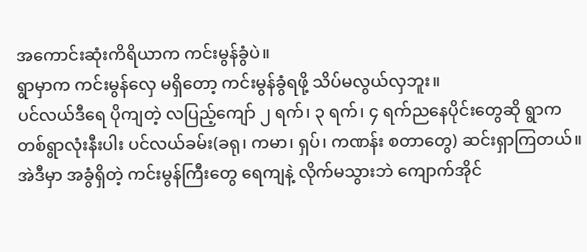အကောင်းဆုံးကိရိယာက ကင်းမွန်ခွံပဲ။
ရွာမှာက ကင်းမွန်လှေ မရှိတော့ ကင်းမွန်ခွံရဖို့ သိပ်မလွယ်လှဘူး။
ပင်လယ်ဒီရေ ပိုကျတဲ့ လပြည့်ကျော် ၂ ရက်၊ ၃ ရက်၊ ၄ ရက်ညနေပိုင်းတွေဆို ရွာက တစ်ရွာလုံးနီးပါး ပင်လယ်ခမ်း(ခရု၊ ကမာ၊ ရှပ်၊ ကဏန်း စတာတွေ) ဆင်းရှာကြတယ်။
အဲဒီမှာ အခွံရှိတဲ့ ကင်းမွန်ကြီးတွေ ရေကျနဲ့ လိုက်မသွားဘဲ ကျောက်အိုင်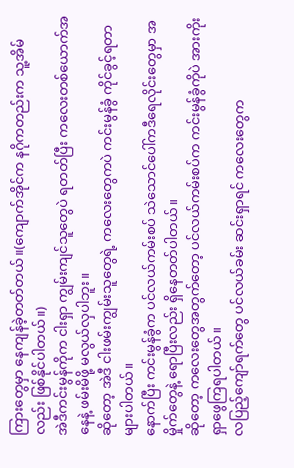ကြားတွေမှာ နေကျန်ခဲ့တတ်တယ်။(ကျောက်အိုင်က နဂိုကတည်းက သူ့အိမ်လည်း ဖြစ်နိုင်ပါတယ်။)
အဲဒီကင်းမွန်ကိုက ငါးရှာ ကျွမ်းကျင်သူတွေပဲ ရတတ်ပြီး ကလေးတစ်ယောက်အနေနဲ့ ဖမ်းမိဖို့ မလွယ်လှပါဘူး။
ဆိုတော့ အဲဒီ ငါးဖမ်းကျွမ်းသူတွေရဲ့ ကလေးတွေကပဲ ကင်းမွန်ခွံ ကိုင်ခွင့်ရတာ များပါတယ်။
နောက်ပြီး ကင်းမွန်ခွံက ပင်လယ်ကမ်းစပ် သဲသောင်ပေါ်ကဒီရေလိုင်းတွေမှာ အမှိုက်တွေနဲ့ ရောပြီးလည်း ရှိနေတတ်ပါတယ်။
ဆိုတော့ ကလေးတွေအတွက်တော့ ပင်လယ်ကမ်းစပ်က ကင်းမွန်ခွံကိုပဲ အားကိုးရှာဖွေကြရပါတယ်။
လပြည့်ကျော်ရက်တွေ ပင်လယ်ခမ်း ဆင်းရှာရင် ကလေးတွေက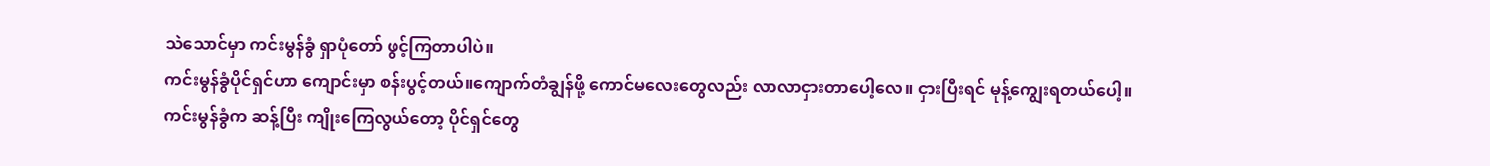သဲသောင်မှာ ကင်းမွန်ခွံ ရှာပုံတော် ဖွင့်ကြတာပါပဲ။
ကင်းမွန်ခွံပိုင်ရှင်ဟာ ကျောင်းမှာ စန်းပွင့်တယ်။ကျောက်တံချွန်ဖို့ ကောင်မလေးတွေလည်း လာလာငှားတာပေါ့လေ။ ငှားပြီးရင် မုန့်ကျွေးရတယ်ပေါ့။
ကင်းမွန်ခွံက ဆန့်ပြီး ကျိုးကြေလွယ်တော့ ပိုင်ရှင်တွေ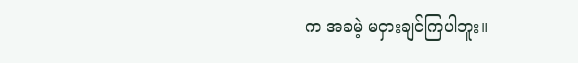က အခမဲ့ မငှားချင်ကြပါဘူး။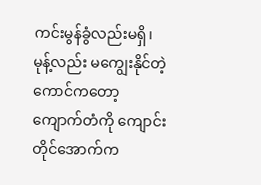ကင်းမွန်ခွံလည်းမရှိ၊ မုန့်လည်း မကျွေးနိုင်တဲ့ကောင်ကတော့ ကျောက်တံကို ကျောင်းတိုင်အောက်က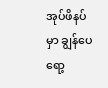အုပ်ဖိနပ်မှာ ချွန်ပေရော့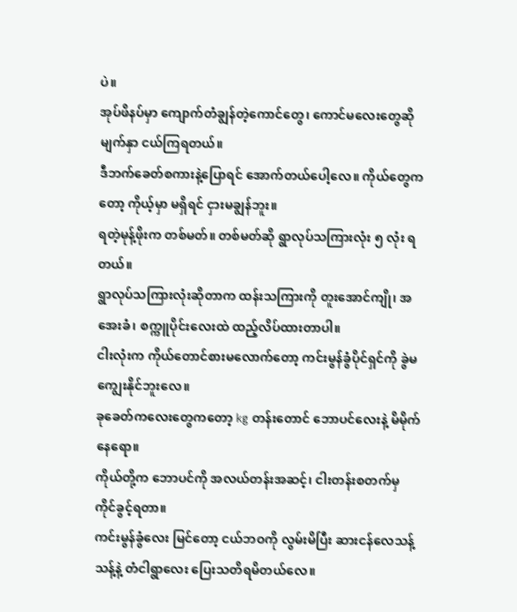ပဲ။
အုပ်ဖိနပ်မှာ ကျောက်တံချွန်တဲ့ကောင်တွေ၊ ကောင်မလေးတွေဆို မျက်နှာ ငယ်ကြရတယ်။
ဒီဘက်ခေတ်စကားနဲ့ပြောရင် အောက်တယ်ပေါ့လေ။ ကိုယ်တွေကတော့ ကိုယ့်မှာ မရှိရင် ငှားမချွန်ဘူး။
ရတဲ့မုန့်ဖိုးက တစ်မတ်။ တစ်မတ်ဆို ရွာလုပ်သကြားလုံး ၅ လုံး ရတယ်။
ရွာလုပ်သကြားလုံးဆိုတာက ထန်းသကြားကို တူးအောင်ကျို၊ အအေးခံ၊ စက္ကူပိုင်းလေးထဲ ထည့်လိပ်ထားတာပါ။
ငါးလုံးက ကိုယ်တောင်စားမလောက်တော့ ကင်းမွန်ခွံပိုင်ရှင်ကို ခွဲမကျွေးနိုင်ဘူးလေ။
ခုခေတ်ကလေးတွေကတော့ kg တန်းတောင် ဘောပင်လေးနဲ့ မိမိုက်နေရော။
ကိုယ်တို့က ဘောပင်ကို အလယ်တန်းအဆင့်၊ ငါးတန်းစတက်မှ ကိုင်ခွင့်ရတာ။
ကင်းမွန်ခွံလေး မြင်တော့ ငယ်ဘဝကို လွမ်းမိပြီး ဆားငန်လေသန့်သန့်နဲ့ တံငါရွာလေး ပြေးသတိရမိတယ်လေ။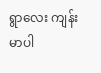ရွာလေး ကျန်းမာပါ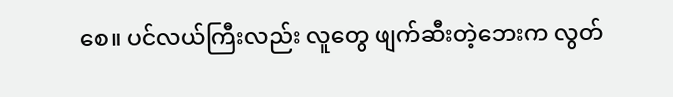စေ။ ပင်လယ်ကြီးလည်း လူတွေ ဖျက်ဆီးတဲ့ဘေးက လွတ်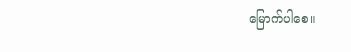မြောက်ပါစေ။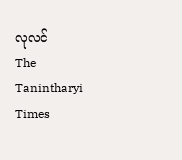လုလင်
The Tanintharyi Times